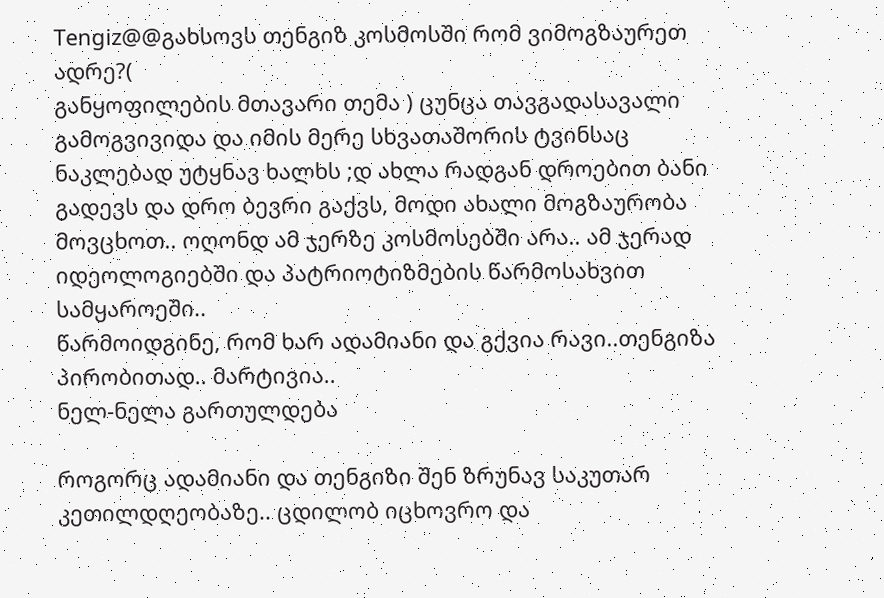Tengiz@@გახსოვს თენგიზ კოსმოსში რომ ვიმოგზაურეთ ადრე?(
განყოფილების მთავარი თემა ) ცუნცა თავგადასავალი გამოგვივიდა და იმის მერე სხვათაშორის ტვინსაც ნაკლებად უტყნავ ხალხს ;დ ახლა რადგან დროებით ბანი გადევს და დრო ბევრი გაქვს, მოდი ახალი მოგზაურობა მოვცხოთ.. ოღონდ ამ ჯერზე კოსმოსებში არა.. ამ ჯერად იდეოლოგიებში და პატრიოტიზმების წარმოსახვით სამყაროეში..
წარმოიდგინე, რომ ხარ ადამიანი და გქვია რავი..თენგიზა პირობითად.. მარტივია..
ნელ-ნელა გართულდება

როგორც ადამიანი და თენგიზი შენ ზრუნავ საკუთარ კეთილდღეობაზე.. ცდილობ იცხოვრო და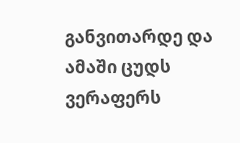განვითარდე და ამაში ცუდს ვერაფერს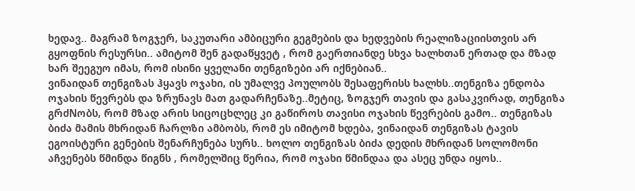ხედავ.. მაგრამ ზოგჯერ, საკუთარი ამბიცური გეგმების და ხედვების რეალიზაციისთვის არ გყოფნის რესურსი.. ამიტომ შენ გადაწყვეტ , რომ გაერთიანდე სხვა ხალხთან ერთად და მზად ხარ შეეგუო იმას, რომ ისინი ყველანი თენგიზები არ იქნებიან..
ვინაიდან თენგიზას ჰყავს ოჯახი, ის უმალვე პოულობს შესაფერისს ხალხს..თენგიზა ენდობა ოჯახის წევრებს და ზრუნავს მათ გადარჩენაზე..მეტიც, ზოგჯერ თავის და გასაკვირად, თენგიზა გრძNობს, რომ მზად არის სიცოცხლეც კი გაწიროს თავისი ოჯახის წევრების გამო.. თენგიზას ბიძა მამის მხრიდან ჩარლზი ამბობს, რომ ეს იმიტომ ხდება, ვინაიდან თენგიზას ტავის ეგოისტური გენების შენარჩუნება სურს.. ხოლო თენგიზას ბიძა დედის მხრიდან სოლომონი აჩვენებს წმინდა წიგნს , რომელშიც წერია, რომ ოჯახი წმინდაა და ასეც უნდა იყოს..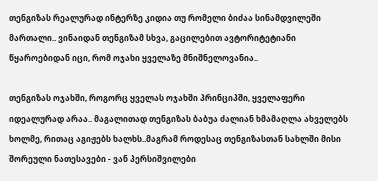თენგიზას რეალურად ინტერზე კიდია თუ რომელი ბიძაა სინამდვილეში მართალი.. ვინაიდან თენგიზამ სხვა, გაცილებით ავტორიტეტიანი წყაროებიდან იცი, რომ ოჯახი ყველაზე მნიშნელოვანია..

თენგიზას ოჯახში, როგორც ყველას ოჯახში პრინციპში, ყველაფერი იდეალურად არაა.. მაგალითად თენგიზას ბაბუა ძალიან ხმამაღლა ახველებს ხოლმე, რითაც აგიჟებს ხალხს..მაგრამ როდესაც თენგიზასთან სახლში მისი შორეული ნათესავები - ვან პერსიშვილები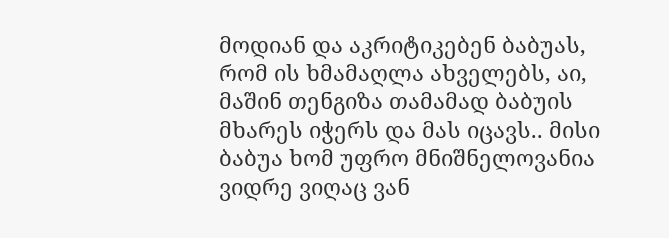მოდიან და აკრიტიკებენ ბაბუას, რომ ის ხმამაღლა ახველებს, აი, მაშინ თენგიზა თამამად ბაბუის მხარეს იჭერს და მას იცავს.. მისი ბაბუა ხომ უფრო მნიშნელოვანია ვიდრე ვიღაც ვან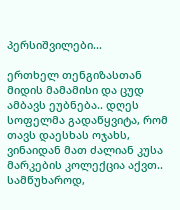პერსიშვილები...

ერთხელ თენგიზასთან მიდის მამამისი და ცუდ ამბავს ეუბნება.. დღეს სოფელმა გადაწყვიტა, რომ თავს დაესხას ოჯახს, ვინაიდან მათ ძალიან კუსა მარკების კოლექცია აქვთ.. სამწუხაროდ,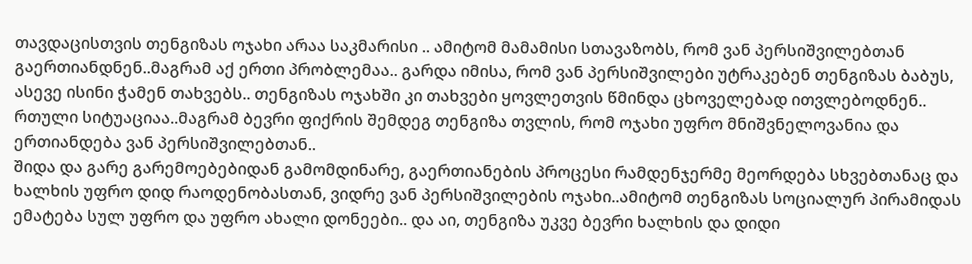თავდაცისთვის თენგიზას ოჯახი არაა საკმარისი .. ამიტომ მამამისი სთავაზობს, რომ ვან პერსიშვილებთან გაერთიანდნენ..მაგრამ აქ ერთი პრობლემაა.. გარდა იმისა, რომ ვან პერსიშვილები უტრაკებენ თენგიზას ბაბუს, ასევე ისინი ჭამენ თახვებს.. თენგიზას ოჯახში კი თახვები ყოვლეთვის წმინდა ცხოველებად ითვლებოდნენ.. რთული სიტუაციაა..მაგრამ ბევრი ფიქრის შემდეგ თენგიზა თვლის, რომ ოჯახი უფრო მნიშვნელოვანია და ერთიანდება ვან პერსიშვილებთან..
შიდა და გარე გარემოებებიდან გამომდინარე, გაერთიანების პროცესი რამდენჯერმე მეორდება სხვებთანაც და ხალხის უფრო დიდ რაოდენობასთან, ვიდრე ვან პერსიშვილების ოჯახი..ამიტომ თენგიზას სოციალურ პირამიდას ემატება სულ უფრო და უფრო ახალი დონეები.. და აი, თენგიზა უკვე ბევრი ხალხის და დიდი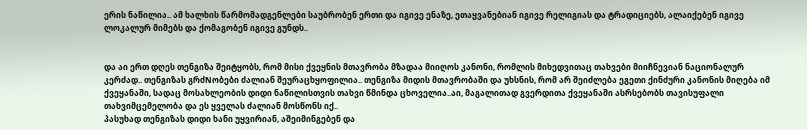ერის ნაწილია.. ამ ხალხის წარმომადგენლები საუბრობენ ერთი და იგივე ენაზე, ეთაყვანებიან იგივე რელიგიას და ტრადიციებს, ალაიქებენ იგივე ლოკალურ მიმებს და ქომაგობენ იგივე გუნდს..


და აი ერთ დღეს თენგიზა შეიტყობს, რომ მისი ქვეყნის მთავრობა მზადაა მიიღოს კანონი, რომლის მიხედვითაც თახვები მიიჩნევიან ნაციონალურ კერძად.. თენგიზას გრძNობები ძალიან შეურაცხყოფილია.. თენგიზა მიდის მთავრობაში და უხსნის, რომ არ შეიძლება ეგეთი ქინძური კანონის მიღება იმ ქვეყანაში, სადაც მოსახლეობის დიდი ნაწილისთვის თახვი წმინდა ცხოველია..აი, მაგალითად გვერდითა ქვეყანაში ასრსებობს თავისუფალი თახვიმცემელობა და ეს ყველას ძალიან მოსწონს იქ..
პასუხად თენგიზას დიდი ხანი უყვირიან, აშეიმინგებენ და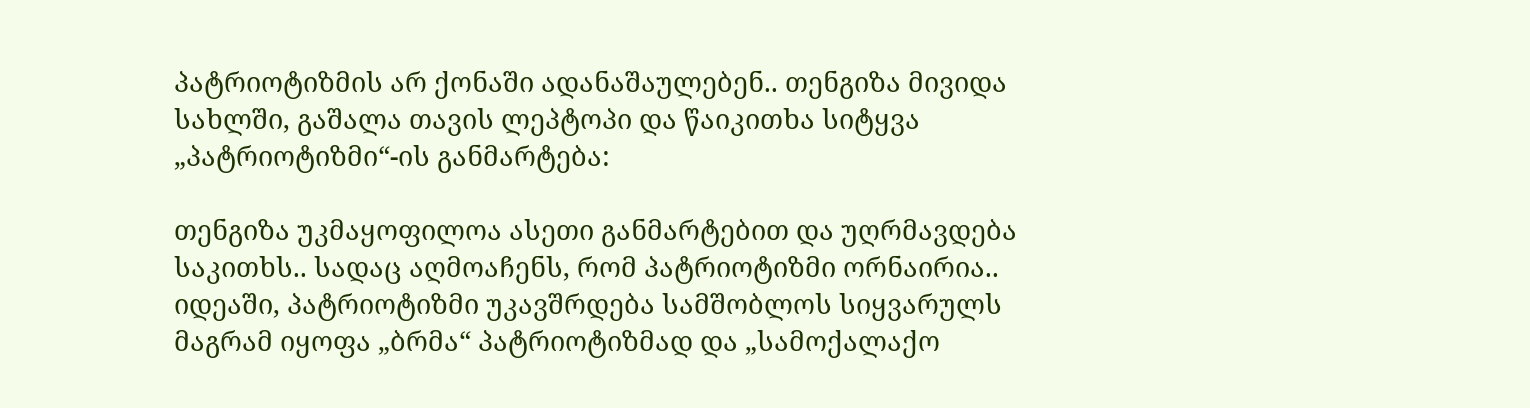პატრიოტიზმის არ ქონაში ადანაშაულებენ.. თენგიზა მივიდა სახლში, გაშალა თავის ლეპტოპი და წაიკითხა სიტყვა „პატრიოტიზმი“-ის განმარტება:

თენგიზა უკმაყოფილოა ასეთი განმარტებით და უღრმავდება საკითხს.. სადაც აღმოაჩენს, რომ პატრიოტიზმი ორნაირია.. იდეაში, პატრიოტიზმი უკავშრდება სამშობლოს სიყვარულს მაგრამ იყოფა „ბრმა“ პატრიოტიზმად და „სამოქალაქო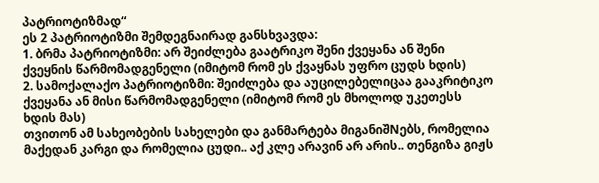პატრიოტიზმად“
ეს 2 პატრიოტიზმი შემდეგნაირად განსხვავდა:
1. ბრმა პატრიოტიზმი: არ შეიძლება გაატრიკო შენი ქვეყანა ან შენი ქვეყნის წარმომადგენელი (იმიტომ რომ ეს ქვაყნას უფრო ცუდს ხდის)
2. სამოქალაქო პატრიოტიზმი: შეიძლება და აუცილებელიცაა გააკრიტიკო ქვეყანა ან მისი წარმომადგენელი (იმიტომ რომ ეს მხოლოდ უკეთესს ხდის მას)
თვითონ ამ სახეობების სახელები და განმარტება მიგანიშNებს, რომელია მაქედან კარგი და რომელია ცუდი.. აქ კლე არავინ არ არის.. თენგიზა გიჟს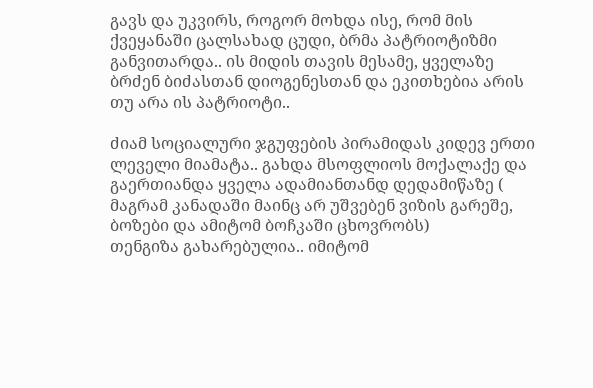გავს და უკვირს, როგორ მოხდა ისე, რომ მის ქვეყანაში ცალსახად ცუდი, ბრმა პატრიოტიზმი განვითარდა.. ის მიდის თავის მესამე, ყველაზე ბრძენ ბიძასთან დიოგენესთან და ეკითხებია არის თუ არა ის პატრიოტი..

ძიამ სოციალური ჯგუფების პირამიდას კიდევ ერთი ლეველი მიამატა.. გახდა მსოფლიოს მოქალაქე და გაერთიანდა ყველა ადამიანთანდ დედამიწაზე ( მაგრამ კანადაში მაინც არ უშვებენ ვიზის გარეშე, ბოზები და ამიტომ ბოჩკაში ცხოვრობს)
თენგიზა გახარებულია.. იმიტომ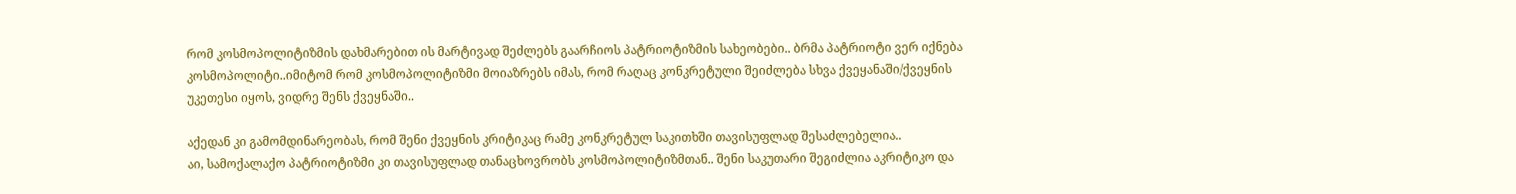რომ კოსმოპოლიტიზმის დახმარებით ის მარტივად შეძლებს გაარჩიოს პატრიოტიზმის სახეობები.. ბრმა პატრიოტი ვერ იქნება კოსმოპოლიტი..იმიტომ რომ კოსმოპოლიტიზმი მოიაზრებს იმას, რომ რაღაც კონკრეტული შეიძლება სხვა ქვეყანაში/ქვეყნის უკეთესი იყოს, ვიდრე შენს ქვეყნაში..

აქედან კი გამომდინარეობას, რომ შენი ქვეყნის კრიტიკაც რამე კონკრეტულ საკითხში თავისუფლად შესაძლებელია..
აი, სამოქალაქო პატრიოტიზმი კი თავისუფლად თანაცხოვრობს კოსმოპოლიტიზმთან.. შენი საკუთარი შეგიძლია აკრიტიკო და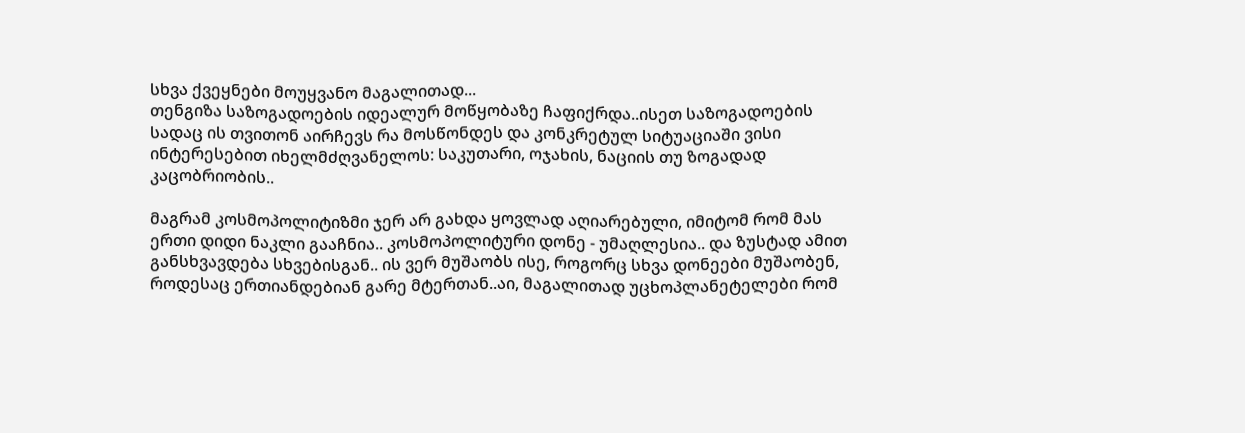სხვა ქვეყნები მოუყვანო მაგალითად...
თენგიზა საზოგადოების იდეალურ მოწყობაზე ჩაფიქრდა..ისეთ საზოგადოების სადაც ის თვითონ აირჩევს რა მოსწონდეს და კონკრეტულ სიტუაციაში ვისი ინტერესებით იხელმძღვანელოს: საკუთარი, ოჯახის, ნაციის თუ ზოგადად კაცობრიობის..

მაგრამ კოსმოპოლიტიზმი ჯერ არ გახდა ყოვლად აღიარებული, იმიტომ რომ მას ერთი დიდი ნაკლი გააჩნია.. კოსმოპოლიტური დონე - უმაღლესია.. და ზუსტად ამით განსხვავდება სხვებისგან.. ის ვერ მუშაობს ისე, როგორც სხვა დონეები მუშაობენ, როდესაც ერთიანდებიან გარე მტერთან..აი, მაგალითად უცხოპლანეტელები რომ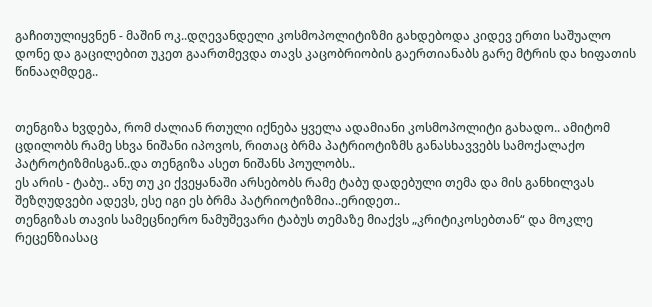გაჩითულიყვნენ - მაშინ ოკ..დღევანდელი კოსმოპოლიტიზმი გახდებოდა კიდევ ერთი საშუალო დონე და გაცილებით უკეთ გაართმევდა თავს კაცობრიობის გაერთიანაბს გარე მტრის და ხიფათის წინააღმდეგ..


თენგიზა ხვდება, რომ ძალიან რთული იქნება ყველა ადამიანი კოსმოპოლიტი გახადო.. ამიტომ ცდილობს რამე სხვა ნიშანი იპოვოს, რითაც ბრმა პატრიოტიზმს განასხავვებს სამოქალაქო პატროტიზმისგან..და თენგიზა ასეთ ნიშანს პოულობს..
ეს არის - ტაბუ.. ანუ თუ კი ქვეყანაში არსებობს რამე ტაბუ დადებული თემა და მის განხილვას შეზღუდვები ადევს, ესე იგი ეს ბრმა პატრიოტიზმია..ერიდეთ..
თენგიზას თავის სამეცნიერო ნამუშევარი ტაბუს თემაზე მიაქვს „კრიტიკოსებთან“ და მოკლე რეცენზიასაც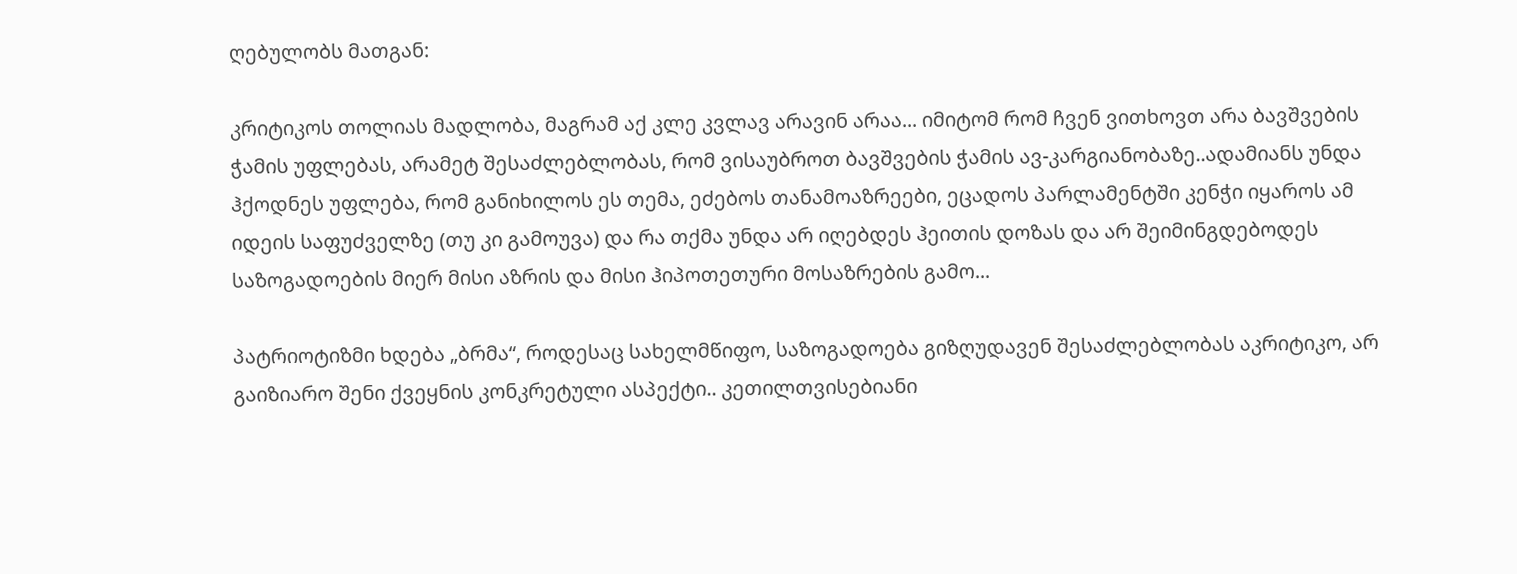ღებულობს მათგან:

კრიტიკოს თოლიას მადლობა, მაგრამ აქ კლე კვლავ არავინ არაა... იმიტომ რომ ჩვენ ვითხოვთ არა ბავშვების ჭამის უფლებას, არამეტ შესაძლებლობას, რომ ვისაუბროთ ბავშვების ჭამის ავ-კარგიანობაზე..ადამიანს უნდა ჰქოდნეს უფლება, რომ განიხილოს ეს თემა, ეძებოს თანამოაზრეები, ეცადოს პარლამენტში კენჭი იყაროს ამ იდეის საფუძველზე (თუ კი გამოუვა) და რა თქმა უნდა არ იღებდეს ჰეითის დოზას და არ შეიმინგდებოდეს საზოგადოების მიერ მისი აზრის და მისი ჰიპოთეთური მოსაზრების გამო...

პატრიოტიზმი ხდება „ბრმა“, როდესაც სახელმწიფო, საზოგადოება გიზღუდავენ შესაძლებლობას აკრიტიკო, არ გაიზიარო შენი ქვეყნის კონკრეტული ასპექტი.. კეთილთვისებიანი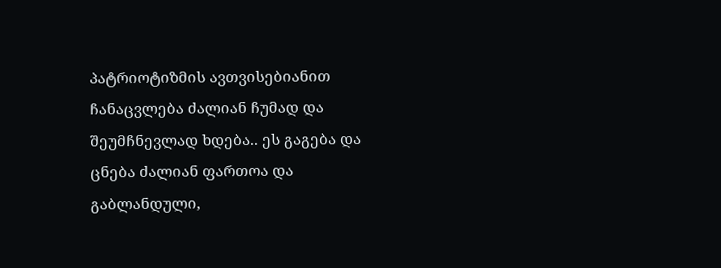პატრიოტიზმის ავთვისებიანით ჩანაცვლება ძალიან ჩუმად და შეუმჩნევლად ხდება.. ეს გაგება და ცნება ძალიან ფართოა და გაბლანდული,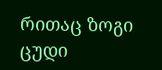რითაც ზოგი ცუდი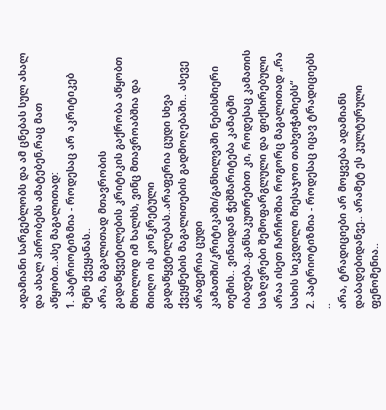ადამიანი სარგებლობს და ამ ცნებას სულ ახალ და ახალ პირობებს ამატებენ,რაც მათ აწყობთ..ასე მაგალითად:
1. პატრიოტიზმია - როდესაც არ აკრიტიკებ შენს ქვეყანას..
არა, მაგალითად მთავრობის გადაწყვეტილების კრიტიკის გაქრობა აწყობთ მხოლოდ იმ ხალხს, ვინც მთავროაბშია და მიიღო ის კონკრეტული გადაწყვტილებას..არაფერია ცუდი სხვა ქვეყნების მაგალითების გადმოღებაში.. ასევე არაფერია ცუდი კამათში/კრიტიკაში/განხილვაში ნებისმიერი თემის.. ვინაიდან ჭეშმარიტება კამატში იბადება..განსაკუთრებით კი, როდესაც კამათის საზღვრები შემოფარგლული და ფიქსირებული არაა ისეთ ჩარჩოშია როგორც მაგალითად „რა სახის სიკვდილი მიესაჯოთ თახვიჭამიებს“
2. პატრიოტიზმია - როდესაც იცავ ტრადიციებს ..
არა, ტრადიციები არ მოყვება ადამიანს დაბადებიდანვე.. არამეტ ეს კულტურული ფენომენია..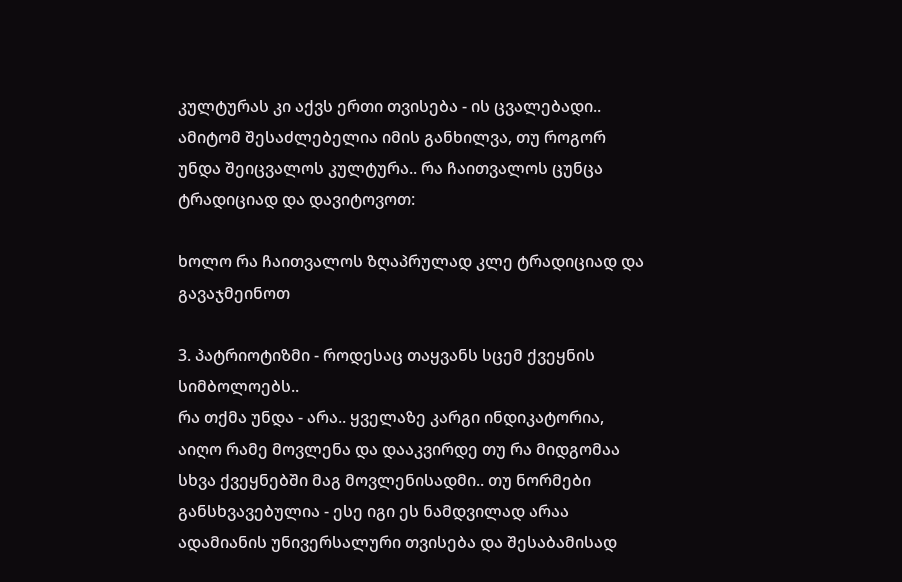კულტურას კი აქვს ერთი თვისება - ის ცვალებადი.. ამიტომ შესაძლებელია იმის განხილვა, თუ როგორ უნდა შეიცვალოს კულტურა.. რა ჩაითვალოს ცუნცა ტრადიციად და დავიტოვოთ:

ხოლო რა ჩაითვალოს ზღაპრულად კლე ტრადიციად და გავაჯმეინოთ

3. პატრიოტიზმი - როდესაც თაყვანს სცემ ქვეყნის სიმბოლოებს..
რა თქმა უნდა - არა.. ყველაზე კარგი ინდიკატორია, აიღო რამე მოვლენა და დააკვირდე თუ რა მიდგომაა სხვა ქვეყნებში მაგ მოვლენისადმი.. თუ ნორმები განსხვავებულია - ესე იგი ეს ნამდვილად არაა ადამიანის უნივერსალური თვისება და შესაბამისად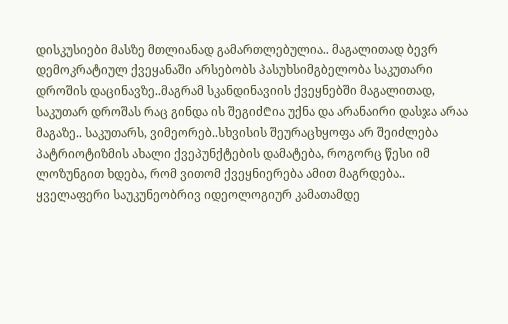დისკუსიები მასზე მთლიანად გამართლებულია.. მაგალითად ბევრ დემოკრატიულ ქვეყანაში არსებობს პასუხსიმგბელობა საკუთარი დროშის დაცინავზე..მაგრამ სკანდინავიის ქვეყნებში მაგალითად, საკუთარ დროშას რაც გინდა ის შეგიძ₾ია უქნა და არანაირი დასჯა არაა მაგაზე.. საკუთარს, ვიმეორებ..სხვისის შეურაცხყოფა არ შეიძლება
პატრიოტიზმის ახალი ქვეპუნქტების დამატება, როგორც წესი იმ ლოზუნგით ხდება, რომ ვითომ ქვეყნიერება ამით მაგრდება.. ყველაფერი საუკუნეობრივ იდეოლოგიურ კამათამდე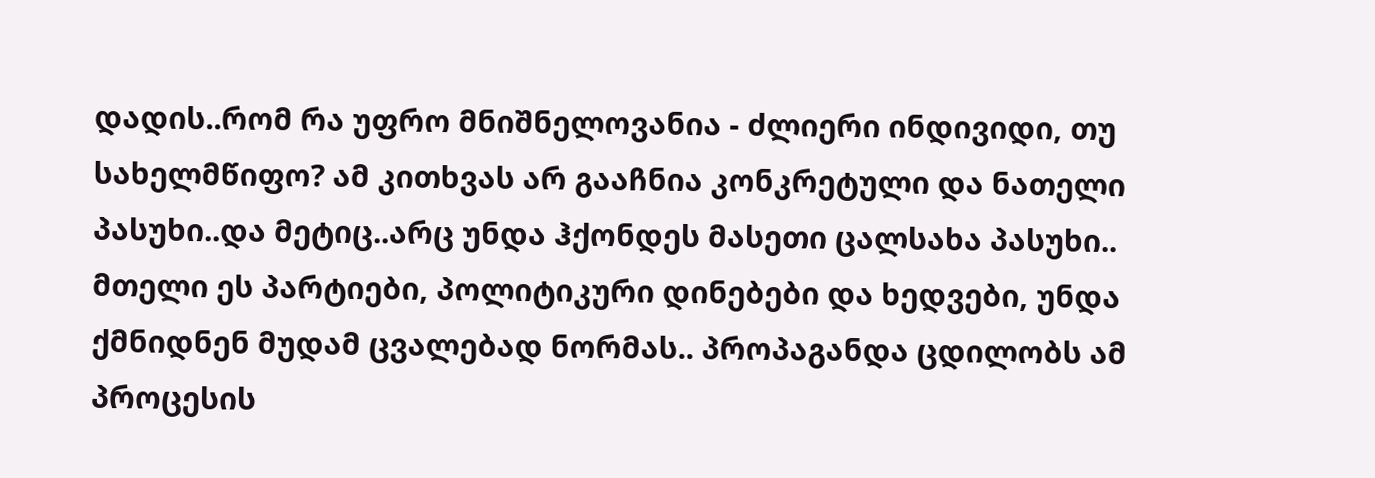დადის..რომ რა უფრო მნიშნელოვანია - ძლიერი ინდივიდი, თუ სახელმწიფო? ამ კითხვას არ გააჩნია კონკრეტული და ნათელი პასუხი..და მეტიც..არც უნდა ჰქონდეს მასეთი ცალსახა პასუხი.. მთელი ეს პარტიები, პოლიტიკური დინებები და ხედვები, უნდა ქმნიდნენ მუდამ ცვალებად ნორმას.. პროპაგანდა ცდილობს ამ პროცესის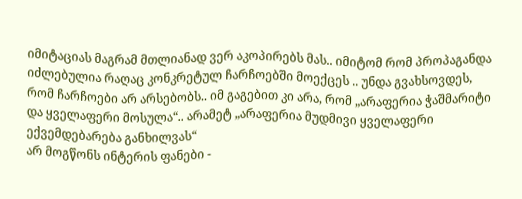იმიტაციას მაგრამ მთლიანად ვერ აკოპირებს მას.. იმიტომ რომ პროპაგანდა იძლებულია რაღაც კონკრეტულ ჩარჩოებში მოექცეს .. უნდა გვახსოვდეს, რომ ჩარჩოები არ არსებობს.. იმ გაგებით კი არა, რომ „არაფერია ჭაშმარიტი და ყველაფერი მოსულა“.. არამეტ „არაფერია მუდმივი ყველაფერი ექვემდებარება განხილვას“
არ მოგწონს ინტერის ფანები -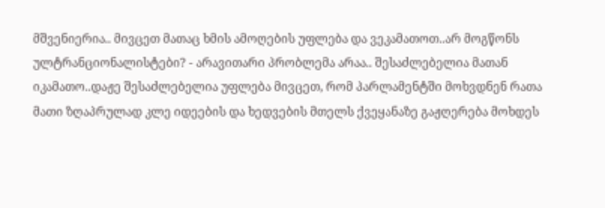მშვენიერია.. მივცეთ მათაც ხმის ამოღების უფლება და ვეკამათოთ..არ მოგწონს ულტრანციონალისტები? - არავითარი პრობლემა არაა.. შესაძლებელია მათან იკამათო..დაჟე შესაძლებელია უფლება მივცეთ, რომ პარლამენტში მოხვდნენ რათა მათი ზღაპრულად კლე იდეების და ხედვების მთელს ქვეყანაზე გაჟღერება მოხდეს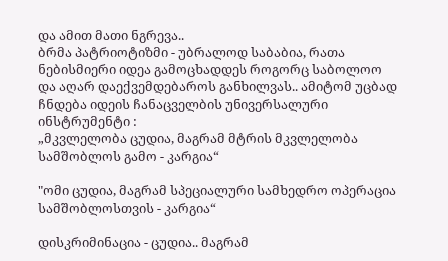და ამით მათი ნგრევა..
ბრმა პატრიოტიზმი - უბრალოდ საბაბია, რათა ნებისმიერი იდეა გამოცხადდეს როგორც საბოლოო და აღარ დაექვემდებაროს განხილვას.. ამიტომ უცბად ჩნდება იდეის ჩანაცველბის უნივერსალური ინსტრუმენტი :
„მკვლელობა ცუდია, მაგრამ მტრის მკვლელობა სამშობლოს გამო - კარგია“

"ომი ცუდია, მაგრამ სპეციალური სამხედრო ოპერაცია სამშობლოსთვის - კარგია“

დისკრიმინაცია - ცუდია.. მაგრამ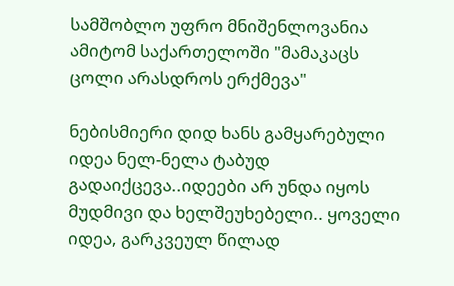სამშობლო უფრო მნიშენლოვანია ამიტომ საქართელოში "მამაკაცს ცოლი არასდროს ერქმევა"

ნებისმიერი დიდ ხანს გამყარებული იდეა ნელ-ნელა ტაბუდ გადაიქცევა..იდეები არ უნდა იყოს მუდმივი და ხელშეუხებელი.. ყოველი იდეა, გარკვეულ წილად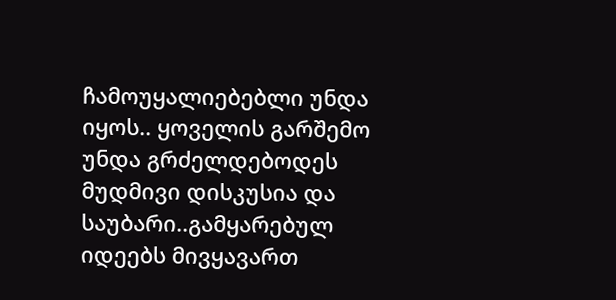ჩამოუყალიებებლი უნდა იყოს.. ყოველის გარშემო უნდა გრძელდებოდეს მუდმივი დისკუსია და საუბარი..გამყარებულ იდეებს მივყავართ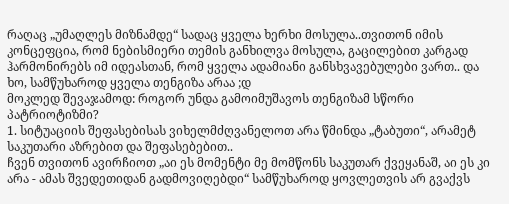რაღაც „უმაღლეს მიზნამდე“ სადაც ყველა ხერხი მოსულა..თვითონ იმის კონცეფცია, რომ ნებისმიერი თემის განხილვა მოსულა, გაცილებით კარგად ჰარმონირებს იმ იდეასთან, რომ ყველა ადამიანი განსხვავებულები ვართ.. და ხო, სამწუხაროდ ყველა თენგიზა არაა ;დ
მოკლედ შევაჯამოდ: როგორ უნდა გამოიმუშავოს თენგიზამ სწორი პატრიოტიზმი?
1. სიტუაციის შეფასებისას ვიხელმძღვანელოთ არა წმინდა „ტაბუთი“, არამეტ საკუთარი აზრებით და შეფასებებით..
ჩვენ თვითონ ავირჩიოთ „აი ეს მომენტი მე მომწონს საკუთარ ქვეყანაშ, აი ეს კი არა - ამას შვედეთიდან გადმოვიღებდი“ სამწუხაროდ ყოვლეთვის არ გვაქვს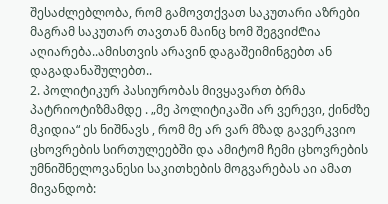შესაძლებლობა, რომ გამოვთქვათ საკუთარი აზრები მაგრამ საკუთარ თავთან მაინც ხომ შეგვიძ₾ია აღიარება..ამისთვის არავინ დაგაშეიმინგებთ ან დაგადანაშულებთ..
2. პოლიტიკურ პასიურობას მივყავართ ბრმა პატრიოტიზმამდე . „მე პოლიტიკაში არ ვერევი, ქინძზე მკიდია“ ეს ნიშნავს , რომ მე არ ვარ მზად გავერკვიო ცხოვრების სირთულეებში და ამიტომ ჩემი ცხოვრების უმნიშნელოვანესი საკითხების მოგვარებას აი ამათ მივანდობ: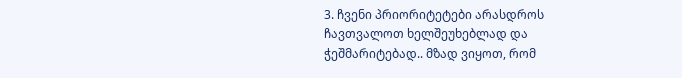3. ჩვენი პრიორიტეტები არასდროს ჩავთვალოთ ხელშეუხებლად და ჭეშმარიტებად.. მზად ვიყოთ, რომ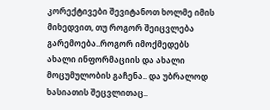კორექტივები შევიტანოთ ხოლმე იმის მიხედვით, თუ როგორ შეიცვლება გარემოება..როგორ იმოქმედებს ახალი ინფორმაციის და ახალი მოცუმულობის გაჩენა.. და უბრალოდ ხასიათის შეცვლითაც..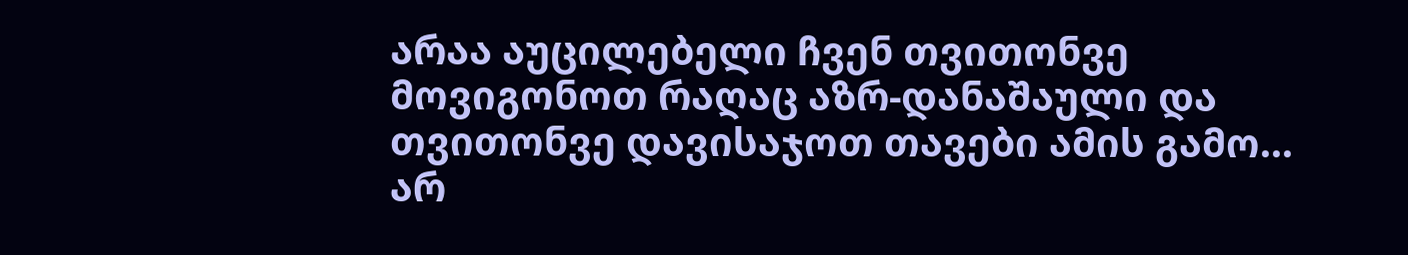არაა აუცილებელი ჩვენ თვითონვე მოვიგონოთ რაღაც აზრ-დანაშაული და თვითონვე დავისაჯოთ თავები ამის გამო...
არ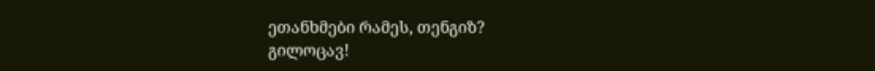ეთანხმები რამეს, თენგიზ?
გილოცავ!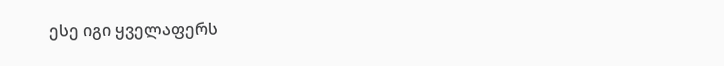ესე იგი ყველაფერს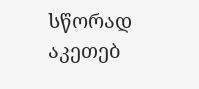სწორად აკეთებ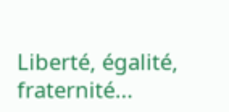Liberté, égalité, fraternité...